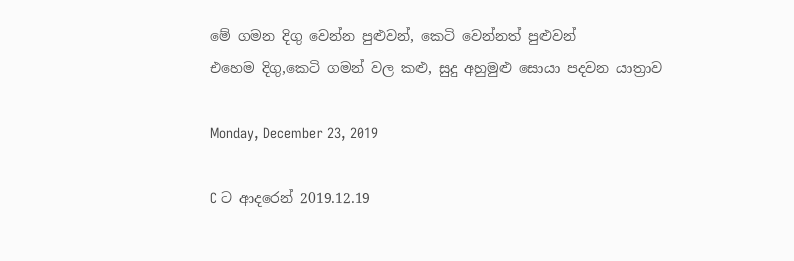මේ ගමන දිගු වෙන්න පුළුවන්, කෙටි වෙන්නත් පුළුවන්
එහෙම දිගු,කෙටි ගමන් වල කළු, සුදු අහුමුළු සොයා පදවන යාත්‍රාව

Monday, December 23, 2019

C ට ආදරෙන් 2019.12.19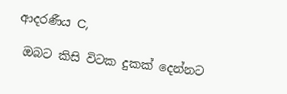ආදරණීය C,

 ඔබට කිසි විට‍ක දුකක් දෙන්නට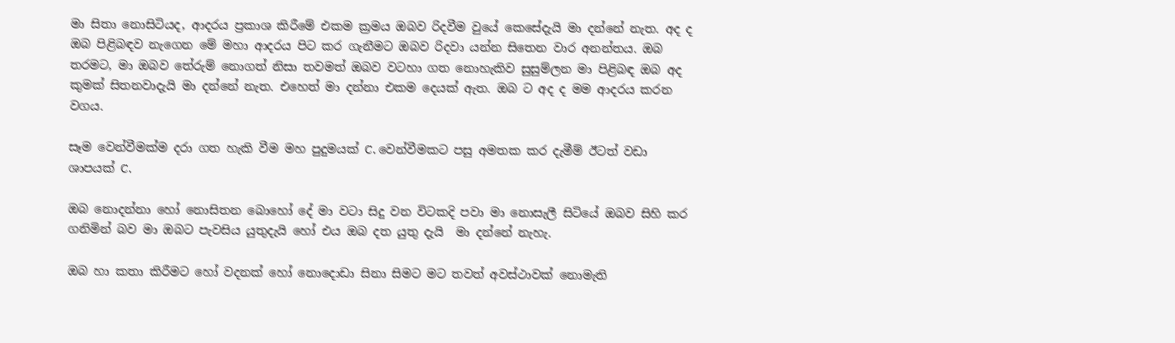මා සිතා නොසිටියද, ආදරය ප්‍රකාශ කිරීමේ එකම ක්‍රමය ඔබව රිදවීම වුයේ කෙසේදැයි මා දන්නේ නැත. අද ද ඔබ පිළිබඳව නැගෙන මේ මහා ආදරය පිට කර ගැනීමට ඔබව රිදවා යන්න සිතෙන වාර අනන්තය. ඔබ තරමට, මා ඔබව තේරුම් නොගත් නිසා තවමත් ඔබව වටහා ගත නොහැකිව සුසුම්ලන මා පිළිබඳ ඔබ අද කුමක් සිතනවාදැයි මා දන්නේ නැත. එහෙත් මා දන්නා එකම දෙයක් ඇත. ඔබ ට අද ද මම ආදරය කරන වගය.

සෑම වෙන්වීමක්ම දරා ගත හැකි වීම මහ පුදුමයක් C. වෙන්වීමකට පසු අමතක කර දැමීම් ඊටත් වඩා ශාපයක් C.

ඔබ නොදන්නා හෝ නොසිතන බොහෝ දේ මා වටා සිදු වන විටකදි පවා මා නොසැලී සිටියේ ඔබව සිහි කර ගනිමින් බව මා ඔබට පැවසිය යුතුදැයි හෝ එය ඔබ දත යුතු දැයි  මා දන්නේ නැහැ.

ඔබ හා කතා කිරීමට හෝ වදනක් හෝ නොදොඩා සිනා සිමට මට තවත් අවස්ථාවක් නොමැති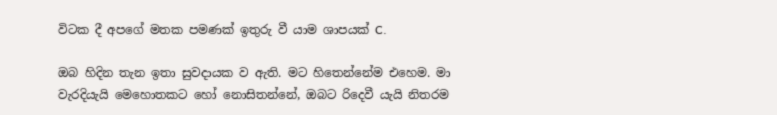විටක දී අපගේ මතක පමණක් ඉතුරු වී යාම ශාපයක් C.

ඔබ හිදින තැන ඉතා සුවදායක ව ඇති. මට හිතෙන්නේම එහෙම. මා වැරදියැයි මෙහොතකට හෝ නොසිතන්නේ, ඔබට රිදෙවී යැයි නිතරම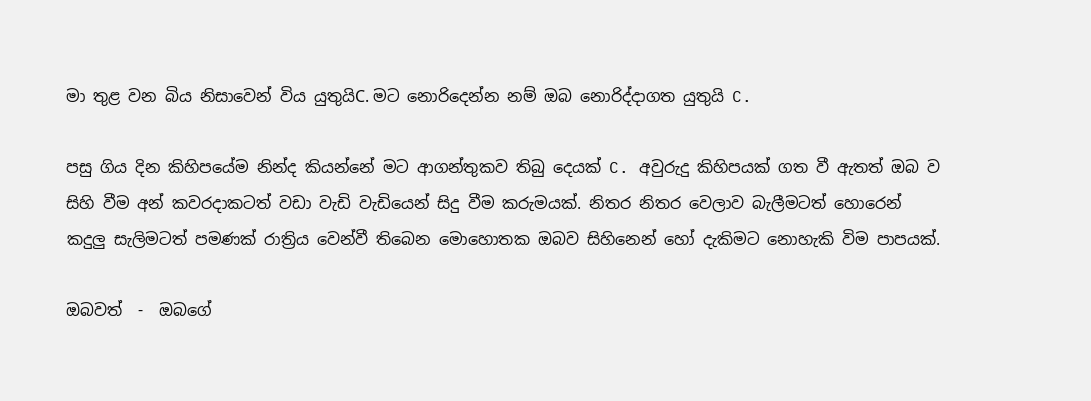මා තුළ වන බිය නිසාවෙන් විය යුතුයිC. මට නොරිදෙන්න නම් ඔබ ‍නොරිද්දාගත යුතුයි C.

පසු ගිය දින කිහිපයේම නින්ද කියන්නේ මට ආගන්තුකව තිබු දෙයක් C. අවුරුදු කිහිපයක් ගත වී ඇතත් ඔබ ව සිහි වීම අන් කවරදාකටත් වඩා වැඩි වැඩියෙන් සිදු වීම කරුමයක්. නිතර නිතර වෙලාව බැලීමටත් හොරෙන් කදුලු සැලිමටත් පමණක් රාත්‍රිය වෙන්වී තිබෙන මොහොතක ඔබව සිහිනෙන් හෝ දැකිමට නොහැකි විම පාපයක්.

ඔබවත්  -  ඔබගේ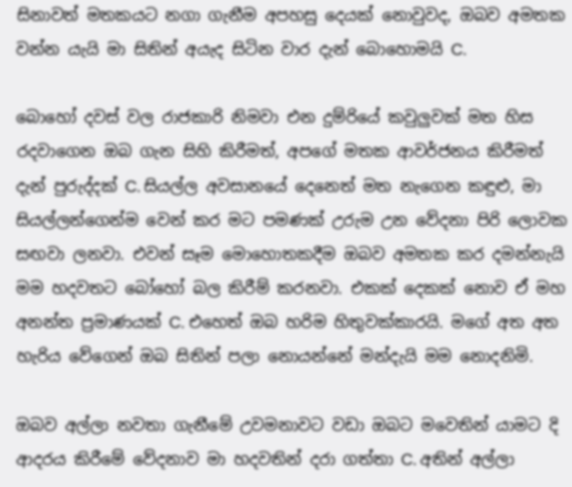සිනාවත් මතකයට නගා ගැනීම අපහසු දෙයක් නොවුවද, ඔබව අමතක වන්න යැයි මා සිතින් අයැද සිටින වාර දැන් බොහොමයි C.

බොහෝ දවස් වල රාජකාරි නිමවා එන දුම්රියේ කවුලුවක් මත හිස රදවාගෙන ඔබ ගැන සිහි කිරීමත්, අපගේ මතක ආවර්ජනය කිරීමත් දැන් පුරුද්දක් C. සියල්ල අවසානයේ දෙනෙත් මත නැගෙන කඳුළු, මා සියල්ලන්ගෙන්ම වෙන් කර මට පමණක් උරුම උන වේදනා පිරි ලොවක සඟවා ලනවා. එවන් සෑම මොහොතකදීම ඔබව අමතක කර දමන්නැයි මම හදවතට බෝහෝ බල කිරීම් කරනවා. එකක් දෙකක් නොව ඒ මහ අනන්ත ප්‍රමාණයක් C. එහෙත් ඔබ හරිම හිතුවක්කාරයි. මගේ අත අත හැරිය වේගෙන් ඔබ සිතින් පලා නොයන්නේ මන්දැයි මම නොදනිමි.

ඔබව අල්ලා නවතා ගැනීමේ උවමනාවට වඩා ඔබට මවෙතින් යාමට දි ආදරය කිරීමේ වේදනාව මා හදවතින් දරා ගත්තා C. අතින් අල්ලා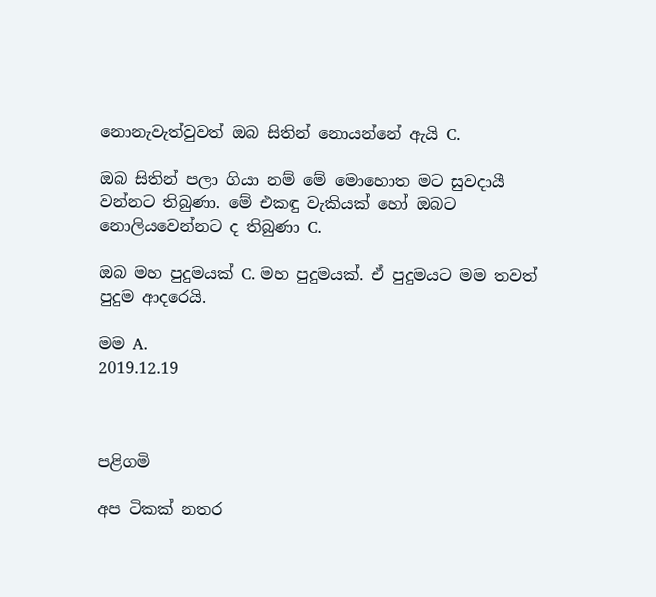නොනැවැත්වුවත් ඔබ සිතින් නොයන්නේ ඇයි C.

ඔබ සිතින් පලා ගියා නම් මේ මොහොත මට සුවදායී වන්නට තිබුණා. මේ එකඳු වැකියක් හෝ ඔබට නොලියවෙන්නට ද තිබුණා C.

ඔබ මහ පුදුමයක් C. මහ පුදුමයක්. ඒ පුදුමයට මම තවත් පුදුම ආදරෙයි.

මම A.
2019.12.19



පළිගමි

අප ටිකක් නතර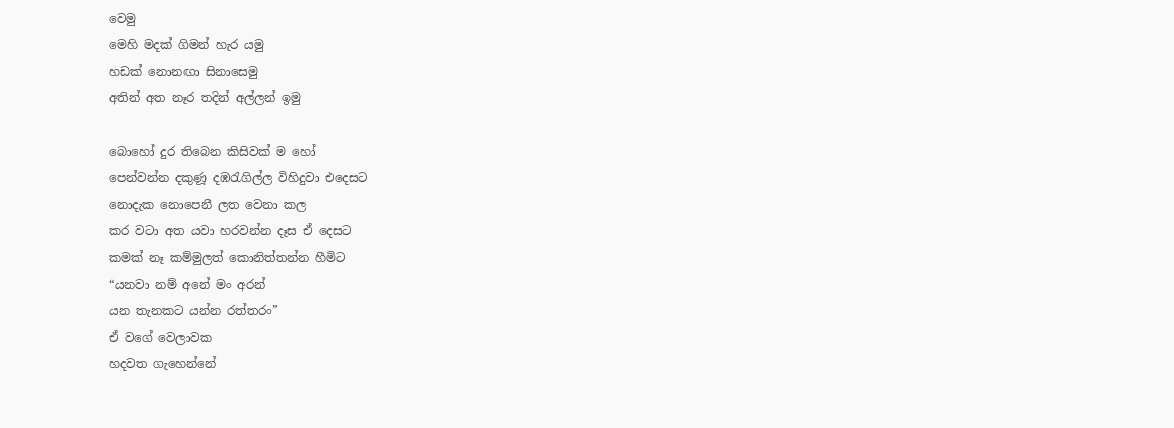වෙමු
මෙහි මදක් ගිමන් හැර යමු
හඩක් නොනඟා සිනාසෙමු
අතින් අත නෑර තදින් අල්ලන් ඉමු

බොහෝ දුර තිබෙන කිසිවක් ම හෝ
පෙන්වන්න දකුණූ දඹරැගිල්ල විහිදුවා එදෙසට
නොදැක නොපෙනී ලත වෙනා කල
කර වටා අත යවා හරවන්න දෑස ඒ දෙසට
කමක් නෑ කම්මුලත් කොනිත්තන්න හීමිට
“යනවා නම් අනේ මං අරන්
යන තැනකට යන්න රත්තරං”
ඒ වගේ වෙලාවක
හදවත ගැහෙන්නේ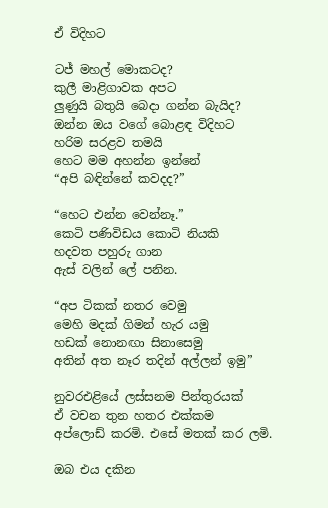ඒ විදිහට

ටජ් මහල් මොකටද?
කුලී මාළිගාවක අපට
ලුණුයි බතුයි බෙදා ගන්න බැයිද?
ඔන්න ඔය වගේ බොළඳ විදිහට
හරිම සරළව තමයි
හෙට මම අහන්න ඉන්නේ
“අපි බඳින්නේ කවදද?”

“හෙට එන්න වෙන්නෑ.”
කෙටි පණිවිඩය කොටි නියකි
හදවත පහුරු ගාන
ඇස් වලින් ‍‍ලේ පනින.

“අප ටිකක් නතර වෙමු
මෙහි මදක් ගිමන් හැර යමු
හඩක් නොනඟා සිනාසෙමු
අතින් අත නෑර තදින් අල්ලන් ඉමු”

නුවරඑළියේ ලස්සනම පින්තුරයක්
ඒ වචන තුන හතර එක්කම
අප්ලොඩ් කරමි. එසේ මතක් කර ලමි.

ඔබ එය දකින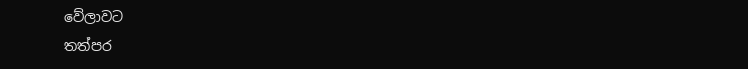වේලාවට
තත්පර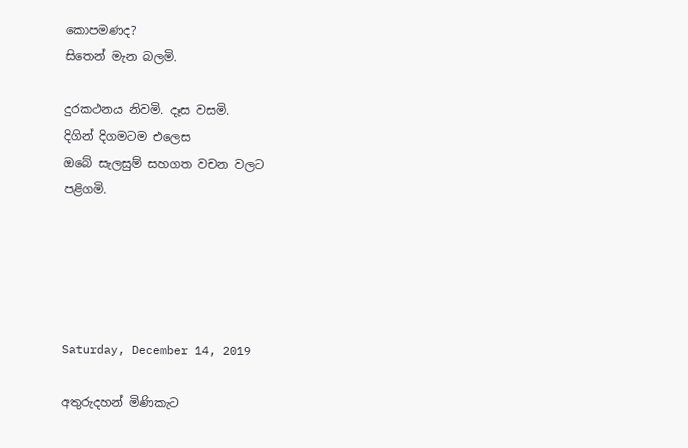කොපමණද?
සිතෙන් මැන බලමි.

දුරකථනය නිවමි. දෑස වසමි.
දිගින් දිගමටම එලෙස
ඔබේ සැලසුම් සහගත වචන වලට
පළිගමි.





Saturday, December 14, 2019

අතුරුදහන් මිණිකැට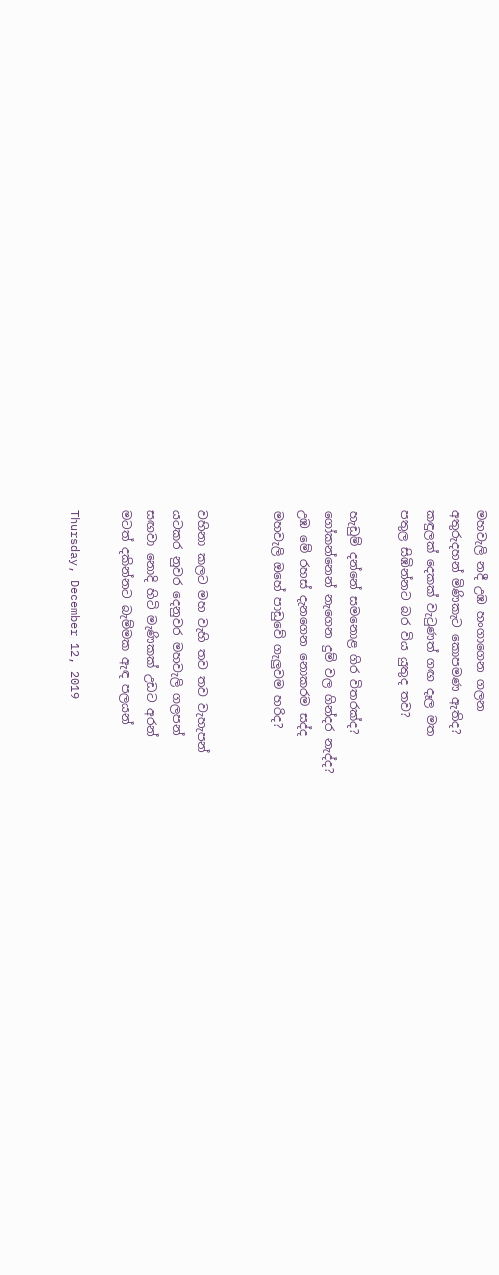මහවැලි නදී උඹ හංගාගෙන ගලන
අතුරුදහන් මිණිකැට කොපමණ ඇතිද?
කඳුලක් දෙකක් වැටුණත් ගඟ දෑල මත
පතුල සිඹින්නට බර විය යුතුද තව?

හැඩුම් දන්නේ සමනොළ ගිර විතරක්ද?
ගෝකන්නෙන් නැගෙන දුම් වල ගින්දර නැද්ද?
උඹ මේ රහස් දැනගෙන නොකරම සද්ද
මහවැලි ඔහේ පාඩුවේ ගැලුවම හරිද?


වහිනා කලට මහ වැහි තව තව වැහැපන්
යටකර නුවර දෙනුවර මහවැලි ගලපන්
සඟවා නොදි හිටි මැණිකක් උඩට අරන්
මටත් දකින්නට බැම්මක ඇඳ පලයන්

Thursday, December 12, 2019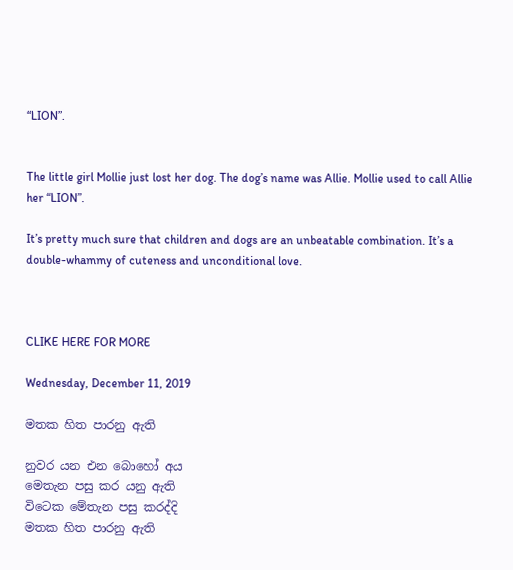“LION”.


The little girl Mollie just lost her dog. The dog’s name was Allie. Mollie used to call Allie her “LION”.

It’s pretty much sure that children and dogs are an unbeatable combination. It’s a double-whammy of cuteness and unconditional love.



CLIKE HERE FOR MORE

Wednesday, December 11, 2019

මතක හිත පාරනු ඇති

නුවර යන එන බොහෝ අය
මෙතැන පසු කර යනු ඇති
විටෙක මේතැන පසු කරද්දි
මතක හිත පාරනු ඇති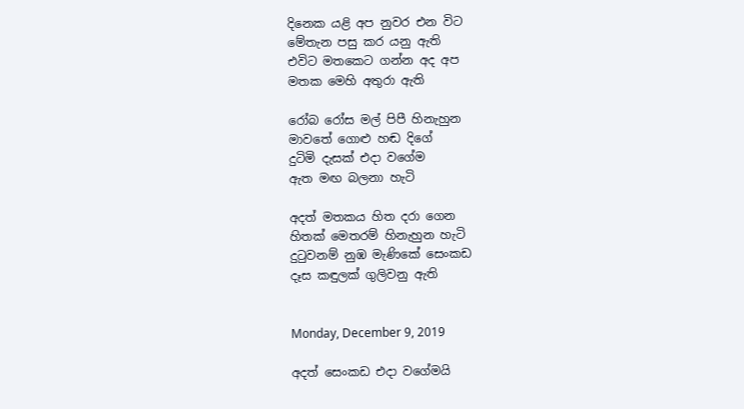දිනෙක යළි අප නුවර එන විට
මේතැන පසු කර යනු ඇති
එවිට මතකෙට ගන්න අද අප
මතක මෙහි අතුරා ඇති

රෝබ රෝස මල් පිපී හිනැහුන
මාවතේ ගොළු හඬ දිගේ
දුටිමි දැසක් එදා වගේම
ඇත මඟ බලනා හැටි

අදත් මතකය හිත දරා ගෙන
හිතක් මෙතරම් හිනැහුන හැටි
දුටුවනම් නුඹ මැණිකේ සෙංකඩ
දෑස කඳුලක් ගුලිවනු ඇති


Monday, December 9, 2019

අදත් සෙංකඩ එදා වගේමයි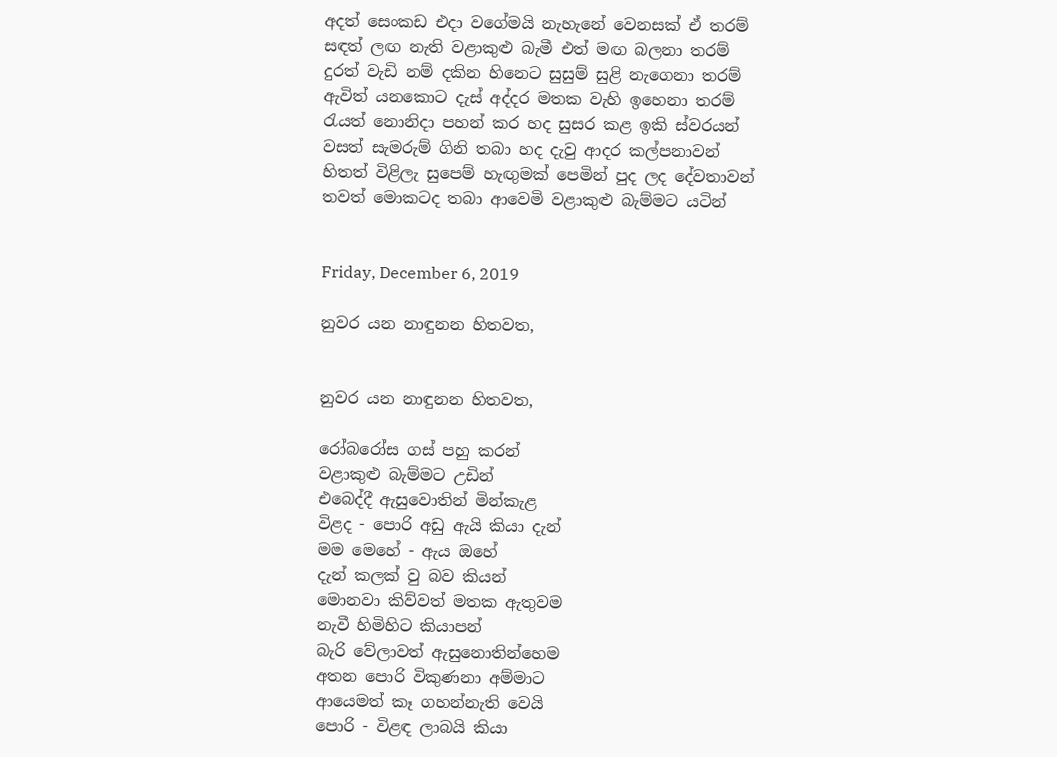අදත් සෙංකඩ එදා වගේමයි නැහැනේ වෙනසක් ඒ තරම්
සඳත් ලඟ නැති වළාකුළු බැමී එත් මඟ බලනා තරම්
දුරත් වැඩි නම් දකින හිනෙට සුසුම් සුළි නැගෙනා තරම්
ඇවිත් යනකොට දැස් අද්දර මතක වැහි ඉහෙනා තරම්
රැයත් නොනිදා පහන් කර හද සුසර කළ ඉකි ස්වරයන්
වසත් සැමරුම් ගිනි තබා හද දැවු ආදර කල්පනාවන්
හිතත් විළිලැ සුපෙම් හැඟුමක් පෙමින් පුද ලද දේවතාවන්
තවත් මොකටද තබා ආවෙමි වළාකුළු බැම්මට යටින්


Friday, December 6, 2019

නුවර යන නාඳුනන හිතවත,


නුවර යන නාඳුනන හිතවත,

රෝබරෝස ගස් පහු කරන්
වළාකුළු බැම්මට උඩින්
එබෙද්දී ඇසුවොතින් මින්කැළ
විළද - පොරි අඩු ඇයි කියා දැන්
මම මෙහේ - ඇය ඔහේ
දැන් කලක් වු බව කියන්
මොනවා කිව්වත් මතක ඇතුවම
නැවී හිමිහිට කියාපන්
බැරි වේලාවත් ඇසුනොතින්හෙම
අතන පොරි විකුණනා අම්මාට
ආයෙමත් කෑ ගහන්නැති වෙයි
පොරි - විළඳ ලාබයි කියා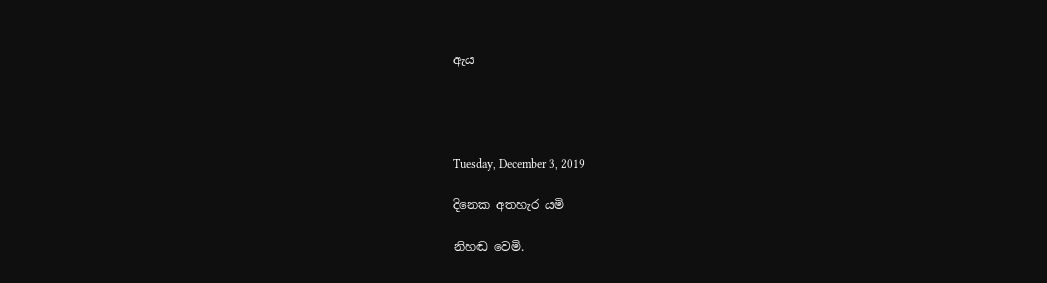ඇය




Tuesday, December 3, 2019

දිනෙක අතහැර යමි

නිහඬ වෙමි.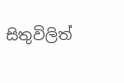සිතුවිලිත්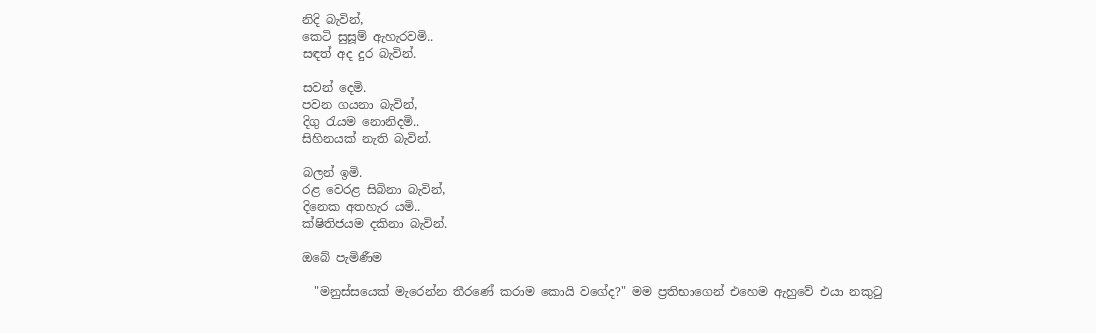නිදි බැවින්,
කෙටි සුසූම් ඇහැරවමි..
සඳත් අද දුර බැවින්.

සවන් දෙමි.
පවන ගයනා බැවින්,
දිගු රැයම නොනිදමි..
සිහිනයක් නැති බැවින්.

බලන් ඉමි.
රළ වෙරළ සිබිනා බැවින්,
දිනෙක අතහැර යමි..
ක්ෂිතිජයම දකිනා බැවින්.

ඔබේ පැමිණීම

  "මනුස්සයෙක් මැරෙන්න තීරණේ කරාම කොයි වගේද?" මම ප්‍රතිභාගෙන් එහෙම ඇහුවේ එයා නකුටු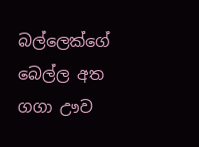බල්ලෙක්ගේ බෙල්ල අත ගගා ඌව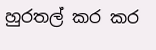හුරතල් කර කර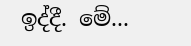ඉද්දී. මේ...